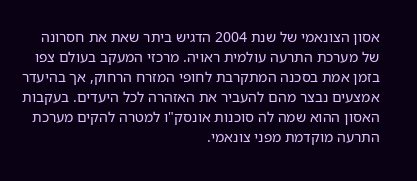אסון הצונאמי של שנת 2004 הדגיש ביתר שאת את חסרונה של מערכת התרעה עולמית ראויה. מרכזי המעקב בעולם צפו בזמן אמת בסכנה המתקרבת לחופי המזרח הרחוק, אך בהיעדר אמצעים נבצר מהם להעביר את האזהרה לכל היעדים. בעקבות האסון ההוא שמה לה סוכנות אונסק"ו למטרה להקים מערכת התרעה מוקדמת מפני צונאמי.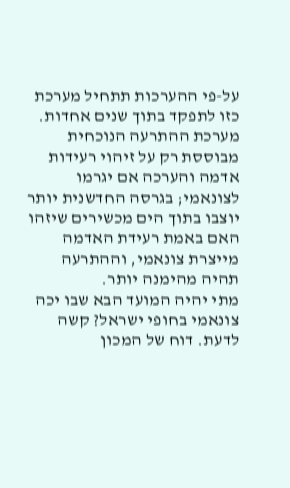על-פי ההערכות תתחיל מערכת כזו לתפקד בתוך שנים אחדות. מערכת ההתרעה הנוכחית מבוססת רק על זיהוי רעידות אדמה והערכה אם יגרמו לצונאמי; בגרסה החדשנית יותר יוצבו בתוך הים מכשירים שיזהו האם באמת רעידת האדמה מייצרת צונאמי, וההתרעה תהיה מהימנה יותר.
מתי יהיה המועד הבא שבו יכה צונאמי בחופי ישראל? קשה לדעת. דוח של המכון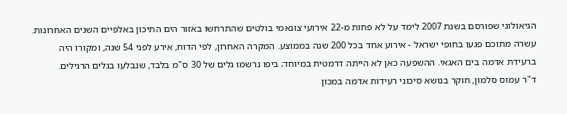הגיאולוגי שפורסם בשנת 2007 לימד על לא פחות מ-22 אירועי צונאמי בולטים שהתרחשו באזור הים התיכון באלפיים השנים האחרונות. עשרה מתוכם פגעו בחופי ישראל - אירוע אחד בכל 200 שנה בממוצע. המקרה האחרון, לפי הדוח, אירע לפני 54 שנה, ומקורו היה ברעידת אדמה בים האגאי. ההשפעה כאן לא הייתה דרמטית במיוחד; ביפו נרשמו גלים של 30 ס"מ בלבד, שנבלעו בגלים הרגילים.
ד"ר עמוס סלמון, חוקר בנושא סיכוני רעידות אדמה במכון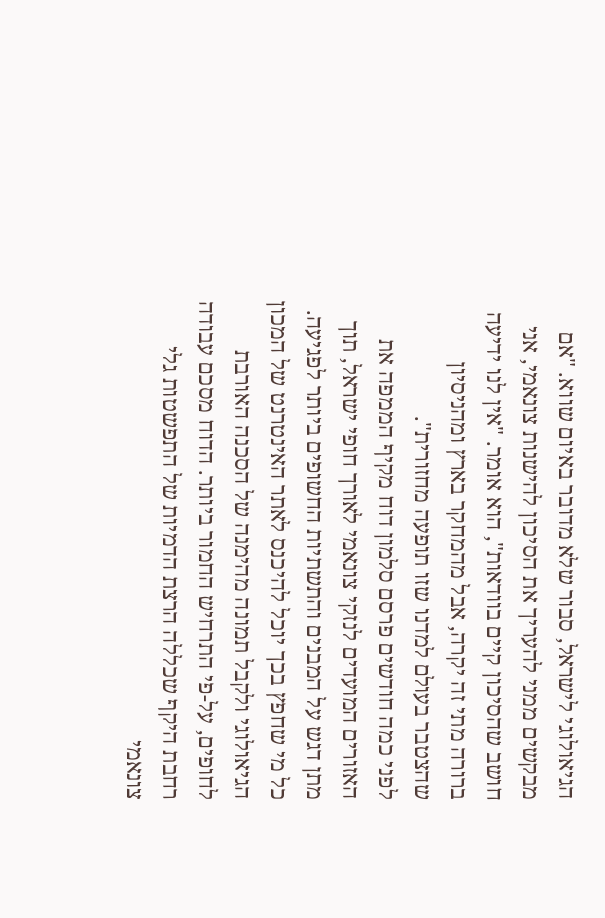הגיאולוגי לישראל, סבור שלא מדובר באיום שווא. "אם מבקשים ממני להעריך את הסיכון להישנות צונאמי, אני חושב שהסיכון קיים בוודאות", הוא אומר. "אין לנו ידיעה ברורה מתי זה יקרה, אבל מהמחקר בארץ ומהניסיון שהצטבר בעולם למדנו שזו תופעה מחזורית".
לפני כמה חודשים פרסם סלמון דוח מקיף הממפה את האזורים המועדים לנזקי צונאמי לאורך חופי ישראל, תוך מתן דגש על המבנים והתשתיות החשופים ביותר לפגיעה. כל מי שחפץ בכך יוכל להיכנס לאתר האינטרנט של המכון הגיאולוגי ולקבל תמונה מהימנה של הסכנה האורבת לחופים, על-פי התרחיש החמור ביותר. הדוח מסכם עבודה רחבת היקף שכללה הרצת הדמיות של התפשטות גלי צונאמי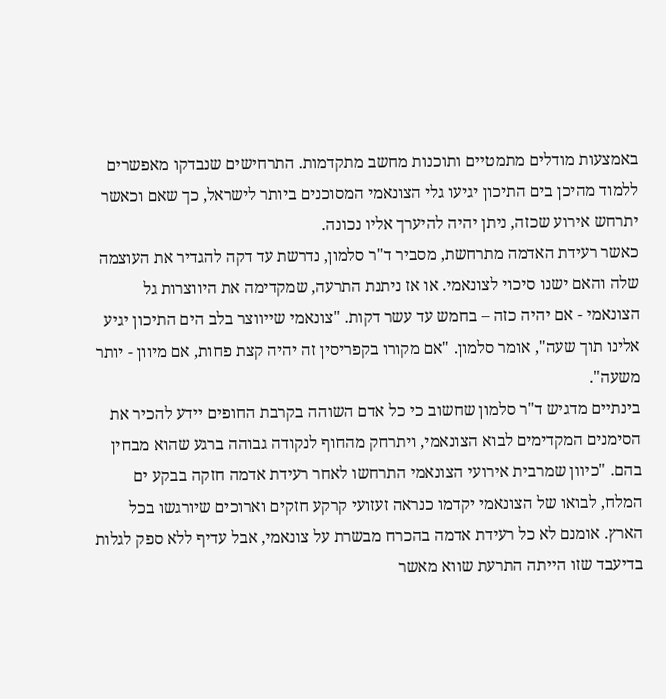באמצעות מודלים מתמטיים ותוכנות מחשב מתקדמות. התרחישים שנבדקו מאפשרים ללמוד מהיכן בים התיכון יגיעו גלי הצונאמי המסוכנים ביותר לישראל, כך שאם וכאשר יתרחש אירוע שכזה, ניתן יהיה להיערך אליו נכונה.
כאשר רעידת האדמה מתרחשת, מסביר ד"ר סלמון, נדרשת עד דקה להגדיר את העוצמה שלה והאם ישנו סיכוי לצונאמי. או אז ניתנת התרעה, שמקדימה את היווצרות גל הצונאמי - אם יהיה כזה – בחמש עד עשר דקות. "צונאמי שייווצר בלב הים התיכון יגיע אלינו תוך שעה", אומר סלמון. "אם מקורו בקפריסין זה יהיה קצת פחות, אם מיוון - יותר משעה".
בינתיים מדגיש ד"ר סלמון שחשוב כי כל אדם השוהה בקרבת החופים יידע להכיר את הסימנים המקדימים לבוא הצונאמי, ויתרחק מהחוף לנקודה גבוהה ברגע שהוא מבחין בהם. "כיוון שמרבית אירועי הצונאמי התרחשו לאחר רעידת אדמה חזקה בבקע ים המלח, לבואו של הצונאמי יקדמו כנראה זעזועי קרקע חזקים וארוכים שיורגשו בכל הארץ. אומנם לא כל רעידת אדמה בהכרח מבשרת על צונאמי, אבל עדיף ללא ספק לגלות בדיעבד שזו הייתה התרעת שווא מאשר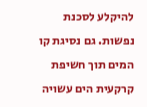להיקלע לסכנת נפשות. גם נסיגת קו המים תוך חשיפת קרקעית הים עשויה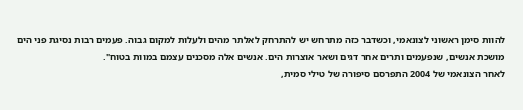להוות סימן ראשוני לצונאמי, וכשדבר כזה מתרחש יש להתרחק לאלתר מהים ולעלות למקום גבוה. פעמים רבות נסיגת פני הים מושכת אנשים, שנפעמים ותרים אחר דגים ושאר אוצרות הים. אנשים אלה מסכנים עצמם במוות בטוח".
לאחר הצונאמי של 2004 התפרסם סיפורה של טילי סמית,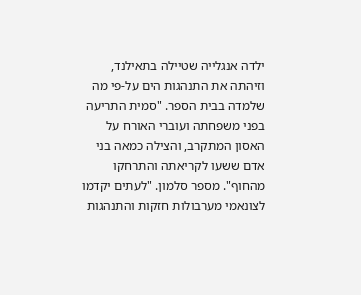ילדה אנגלייה שטיילה בתאילנד, וזיהתה את התנהגות הים על-פי מה שלמדה בבית הספר. "סמית התריעה בפני משפחתה ועוברי האורח על האסון המתקרב, והצילה כמאה בני אדם ששעו לקריאתה והתרחקו מהחוף". מספר סלמון. "לעתים יקדמו לצונאמי מערבולות חזקות והתנהגות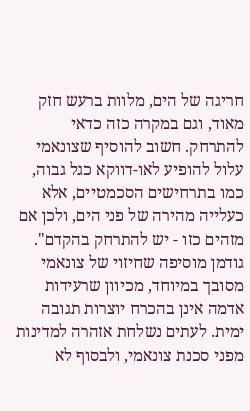חריגה של הים, מלוות ברעש חזק מאוד, וגם במקרה כזה כדאי להתרחק. חשוב להוסיף שצונאמי עלול להופיע לאו-דווקא כגל גבוה, כמו בתרחישים הסכמטיים, אלא כעלייה מהירה של פני הים, ולכן אם מזהים כזו - יש להתרחק בהקדם".
גודמן מוסיפה שחיזוי של צונאמי מסובך במיוחד, מכיוון שרעידות אדמה אינן בהכרח יוצרות תגובה ימית. לעתים נשלחת אזהרה למדינות מפני סכנת צונאמי, ולבסוף לא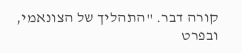קורה דבר. "התהליך של הצונאמי, ובפרט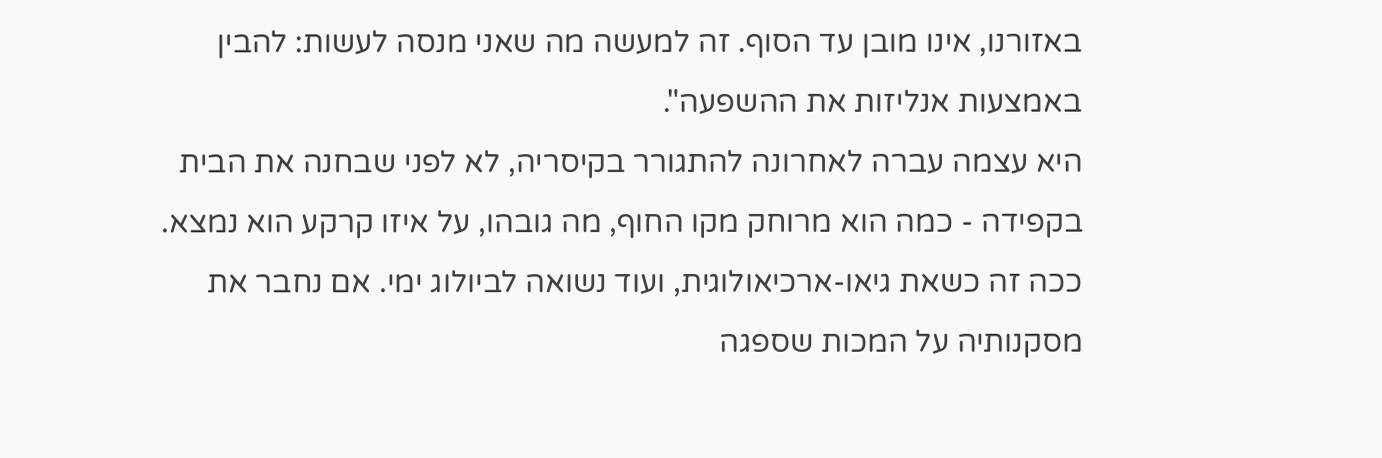באזורנו, אינו מובן עד הסוף. זה למעשה מה שאני מנסה לעשות: להבין באמצעות אנליזות את ההשפעה".
היא עצמה עברה לאחרונה להתגורר בקיסריה, לא לפני שבחנה את הבית בקפידה - כמה הוא מרוחק מקו החוף, מה גובהו, על איזו קרקע הוא נמצא. ככה זה כשאת גיאו-ארכיאולוגית, ועוד נשואה לביולוג ימי. אם נחבר את מסקנותיה על המכות שספגה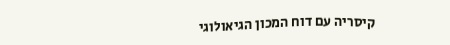קיסריה עם דוח המכון הגיאולוגי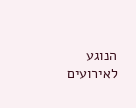הנוגע לאירועים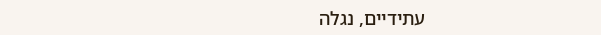עתידיים, נגלה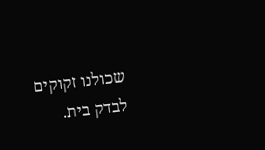שכולנו זקוקים לבדק בית.